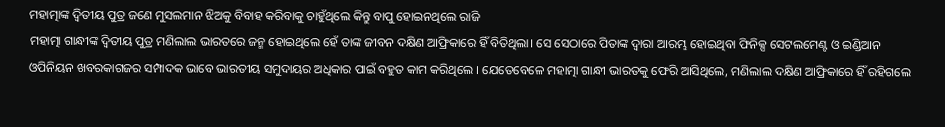ମହାତ୍ମାଙ୍କ ଦ୍ୱିତୀୟ ପୁତ୍ର ଜଣେ ମୁସଲମାନ ଝିଅକୁ ବିବାହ କରିବାକୁ ଚାହୁଁଥିଲେ କିନ୍ତୁ ବାପୁ ହୋଇନଥିଲେ ରାଜି
ମହାତ୍ମା ଗାନ୍ଧୀଙ୍କ ଦ୍ୱିତୀୟ ପୁତ୍ର ମଣିଲାଲ ଭାରତରେ ଜନ୍ମ ହୋଇଥିଲେ ହେଁ ତାଙ୍କ ଜୀବନ ଦକ୍ଷିଣ ଆଫ୍ରିକାରେ ହିଁ ବିତିଥିଲା। ସେ ସେଠାରେ ପିତାଙ୍କ ଦ୍ୱାରା ଆରମ୍ଭ ହୋଇଥିବା ଫିନିକ୍ସ ସେଟଲମେଣ୍ଟ ଓ ଇଣ୍ଡିଆନ ଓପିନିୟନ ଖବରକାଗଜର ସମ୍ପାଦକ ଭାବେ ଭାରତୀୟ ସମୁଦାୟର ଅଧିକାର ପାଇଁ ବହୁତ କାମ କରିଥିଲେ । ଯେତେବେଳେ ମହାତ୍ମା ଗାନ୍ଧୀ ଭାରତକୁ ଫେରି ଆସିଥିଲେ, ମଣିଲାଲ ଦକ୍ଷିଣ ଆଫ୍ରିକାରେ ହିଁ ରହିଗଲେ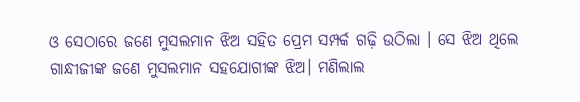ଓ ସେଠାରେ ଜଣେ ମୁସଲମାନ ଝିଅ ସହିତ ପ୍ରେମ ସମ୍ପର୍କ ଗଢ଼ି ଉଠିଲା । ସେ ଝିଅ ଥିଲେ ଗାନ୍ଧୀଜୀଙ୍କ ଜଣେ ମୁସଲମାନ ସହଯୋଗୀଙ୍କ ଝିଅ। ମଣିଲାଲ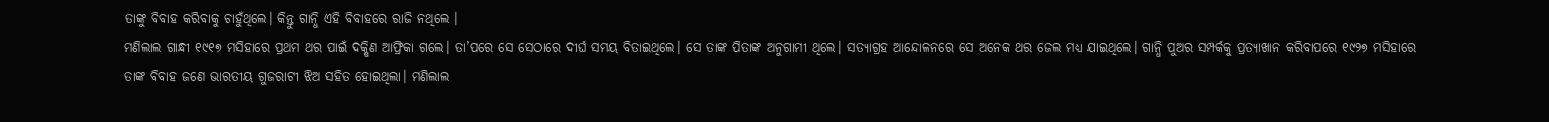ତାଙ୍କୁ ବିବାହ କରିବାକୁ ଚାହୁଁଥିଲେ। କିନ୍ତୁ ଗାନ୍ଧି ଏହି ବିବାହରେ ରାଜି ନଥିଲେ ।
ମଣିଲାଲ ଗାନ୍ଧୀ ୧୯୧୭ ମସିହାରେ ପ୍ରଥମ ଥର ପାଇଁ ଦକ୍ଷିଣ ଆଫ୍ରିକା ଗଲେ। ତା’ପରେ ସେ ସେଠାରେ ଦୀର୍ଘ ସମୟ ବିତାଇଥିଲେ। ସେ ତାଙ୍କ ପିତାଙ୍କ ଅନୁଗାମୀ ଥିଲେ। ସତ୍ୟାଗ୍ରହ ଆନ୍ଦୋଳନରେ ସେ ଅନେକ ଥର ଜେଲ ମଧ୍ୟ ଯାଇଥିଲେ। ଗାନ୍ଧି ପୁଅର ସମ୍ପର୍କକୁ ପ୍ରତ୍ୟାଖାନ କରିବାପରେ ୧୯୨୭ ମସିହାରେ ତାଙ୍କ ବିବାହ ଜଣେ ଭାରତୀୟ ଗୁଜରାଟୀ ଝିଅ ସହିତ ହୋଇଥିଲା। ମଣିଲାଲ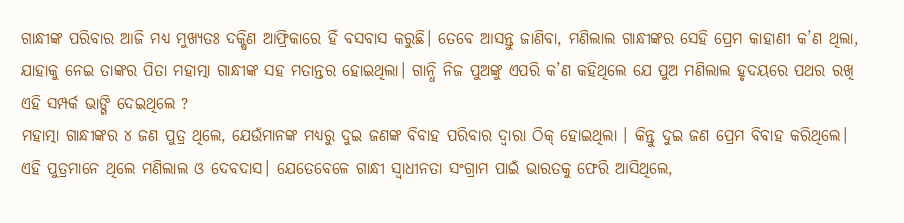ଗାନ୍ଧୀଙ୍କ ପରିବାର ଆଜି ମଧ୍ୟ ମୁଖ୍ୟତଃ ଦକ୍ଷିଣ ଆଫ୍ରିକାରେ ହିଁ ବସବାସ କରୁଛି। ତେବେ ଆସନ୍ତୁ ଜାଣିବା, ମଣିଲାଲ ଗାନ୍ଧୀଙ୍କର ସେହି ପ୍ରେମ କାହାଣୀ କ’ଣ ଥିଲା, ଯାହାକୁ ନେଇ ତାଙ୍କର ପିତା ମହାତ୍ମା ଗାନ୍ଧୀଙ୍କ ସହ ମତାନ୍ତର ହୋଇଥିଲା। ଗାନ୍ଧି ନିଜ ପୁଅଙ୍କୁ ଏପରି କ’ଣ କହିଥିଲେ ଯେ ପୁଅ ମଣିଲାଲ ହୃଦୟରେ ପଥର ରଖି ଏହି ସମ୍ପର୍କ ଭାଙ୍ଗି ଦେଇଥିଲେ ?
ମହାତ୍ମା ଗାନ୍ଧୀଙ୍କର ୪ ଜଣ ପୁତ୍ର ଥିଲେ, ଯେଉଁମାନଙ୍କ ମଧ୍ୟରୁ ଦୁଇ ଜଣଙ୍କ ବିବାହ ପରିବାର ଦ୍ୱାରା ଠିକ୍ ହୋଇଥିଲା । କିନ୍ତୁ ଦୁଇ ଜଣ ପ୍ରେମ ବିବାହ କରିଥିଲେ। ଏହି ପୁତ୍ରମାନେ ଥିଲେ ମଣିଲାଲ ଓ ଦେବଦାସ। ଯେତେବେଳେ ଗାନ୍ଧୀ ସ୍ୱାଧୀନତା ସଂଗ୍ରାମ ପାଇଁ ଭାରତକୁ ଫେରି ଆସିଥିଲେ,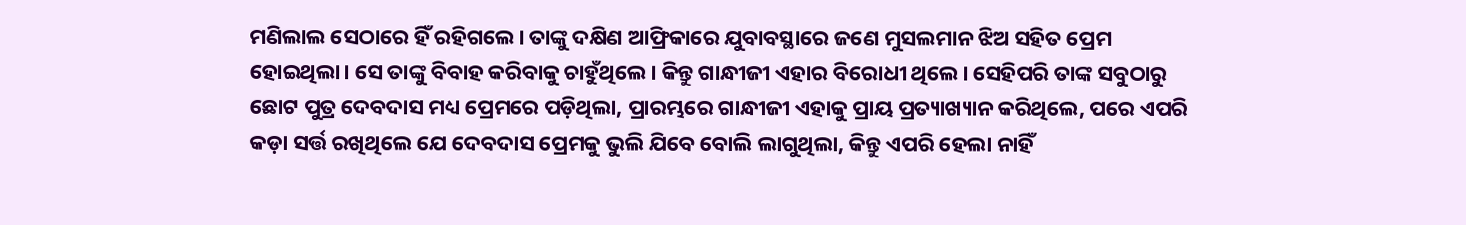ମଣିଲାଲ ସେଠାରେ ହିଁ ରହିଗଲେ। ତାଙ୍କୁ ଦକ୍ଷିଣ ଆଫ୍ରିକାରେ ଯୁବାବସ୍ଥାରେ ଜଣେ ମୁସଲମାନ ଝିଅ ସହିତ ପ୍ରେମ ହୋଇଥିଲା। ସେ ତାଙ୍କୁ ବିବାହ କରିବାକୁ ଚାହୁଁଥିଲେ। କିନ୍ତୁ ଗାନ୍ଧୀଜୀ ଏହାର ବିରୋଧୀ ଥିଲେ। ସେହିପରି ତାଙ୍କ ସବୁଠାରୁ ଛୋଟ ପୁତ୍ର ଦେବଦାସ ମଧ୍ୟ ପ୍ରେମରେ ପଡ଼ିଥିଲା, ପ୍ରାରମ୍ଭରେ ଗାନ୍ଧୀଜୀ ଏହାକୁ ପ୍ରାୟ ପ୍ରତ୍ୟାଖ୍ୟାନ କରିଥିଲେ, ପରେ ଏପରି କଡ଼ା ସର୍ତ୍ତ ରଖିଥିଲେ ଯେ ଦେବଦାସ ପ୍ରେମକୁ ଭୁଲି ଯିବେ ବୋଲି ଲାଗୁଥିଲା, କିନ୍ତୁ ଏପରି ହେଲା ନାହିଁ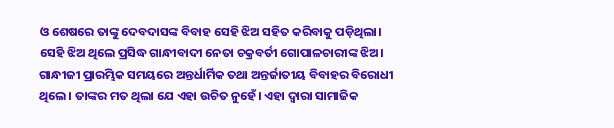ଓ ଶେଷରେ ତାଙ୍କୁ ଦେବଦାସଙ୍କ ବିବାହ ସେହି ଝିଅ ସହିତ କରିବାକୁ ପଡ଼ିଥିଲା। ସେହି ଝିଅ ଥିଲେ ପ୍ରସିଦ୍ଧ ଗାନ୍ଧୀବାଦୀ ନେତା ଚକ୍ରବର୍ତୀ ଗୋପାଳଚାରୀଙ୍କ ଝିଅ।
ଗାନ୍ଧୀଜୀ ପ୍ରାରମ୍ଭିକ ସମୟରେ ଅନ୍ତର୍ଧାର୍ମିକ ତଥା ଅନ୍ତର୍ଜାତୀୟ ବିବାହର ବିରୋଧୀ ଥିଲେ। ତାଙ୍କର ମତ ଥିଲା ଯେ ଏହା ଉଚିତ ନୁହେଁ। ଏହା ଦ୍ୱାରା ସାମାଜିକ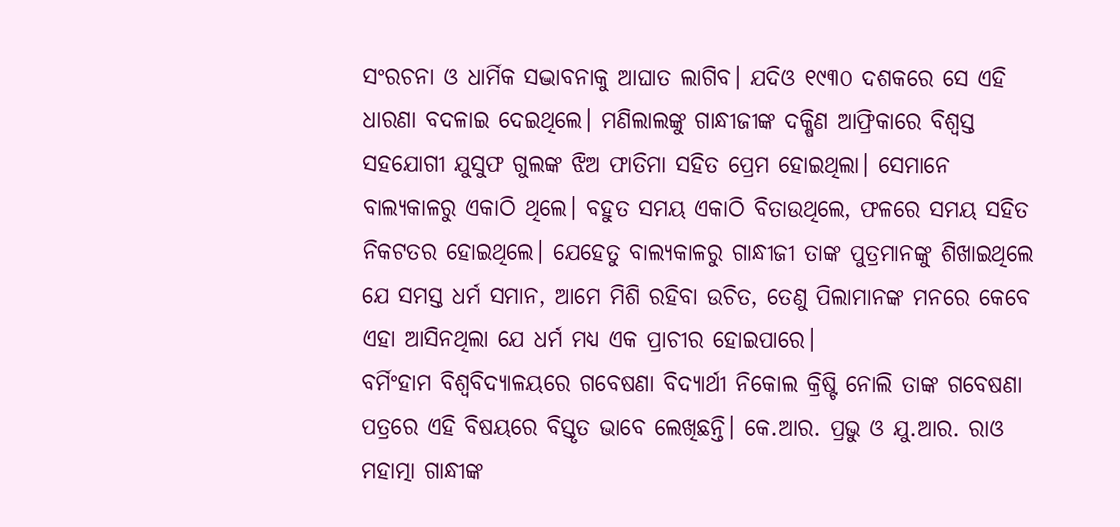ସଂରଚନା ଓ ଧାର୍ମିକ ସଦ୍ଭାବନାକୁ ଆଘାତ ଲାଗିବ। ଯଦିଓ ୧୯୩୦ ଦଶକରେ ସେ ଏହି ଧାରଣା ବଦଳାଇ ଦେଇଥିଲେ। ମଣିଲାଲଙ୍କୁ ଗାନ୍ଧୀଜୀଙ୍କ ଦକ୍ଷିଣ ଆଫ୍ରିକାରେ ବିଶ୍ୱସ୍ତ ସହଯୋଗୀ ଯୁସୁଫ ଗୁଲଙ୍କ ଝିଅ ଫାତିମା ସହିତ ପ୍ରେମ ହୋଇଥିଲା। ସେମାନେ ବାଲ୍ୟକାଳରୁ ଏକାଠି ଥିଲେ। ବହୁତ ସମୟ ଏକାଠି ବିତାଉଥିଲେ, ଫଳରେ ସମୟ ସହିତ ନିକଟତର ହୋଇଥିଲେ। ଯେହେତୁ ବାଲ୍ୟକାଳରୁ ଗାନ୍ଧୀଜୀ ତାଙ୍କ ପୁତ୍ରମାନଙ୍କୁ ଶିଖାଇଥିଲେ ଯେ ସମସ୍ତ ଧର୍ମ ସମାନ, ଆମେ ମିଶି ରହିବା ଉଚିତ, ତେଣୁ ପିଲାମାନଙ୍କ ମନରେ କେବେ ଏହା ଆସିନଥିଲା ଯେ ଧର୍ମ ମଧ୍ୟ ଏକ ପ୍ରାଚୀର ହୋଇପାରେ।
ବର୍ମିଂହାମ ବିଶ୍ୱବିଦ୍ୟାଳୟରେ ଗବେଷଣା ବିଦ୍ୟାର୍ଥୀ ନିକୋଲ କ୍ରିଷ୍ଟି ନୋଲି ତାଙ୍କ ଗବେଷଣା ପତ୍ରରେ ଏହି ବିଷୟରେ ବିସ୍ତୃତ ଭାବେ ଲେଖିଛନ୍ତି। କେ.ଆର. ପ୍ରଭୁ ଓ ଯୁ.ଆର. ରାଓ ମହାତ୍ମା ଗାନ୍ଧୀଙ୍କ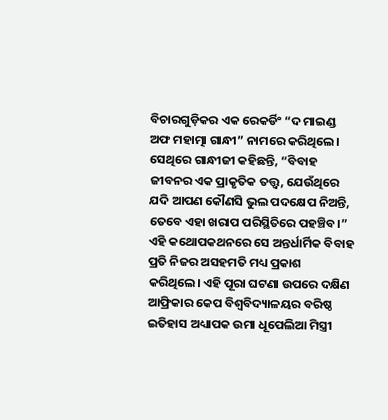ବିଚାରଗୁଡ଼ିକର ଏକ ରେକର୍ଡିଂ “ଦ ମାଇଣ୍ଡ ଅଫ ମହାତ୍ମା ଗାନ୍ଧୀ” ନାମରେ କରିଥିଲେ। ସେଥିରେ ଗାନ୍ଧୀଜୀ କହିଛନ୍ତି, “ବିବାହ ଜୀବନର ଏକ ପ୍ରାକୃତିକ ତତ୍ତ୍ବ, ଯେଉଁଥିରେ ଯଦି ଆପଣ କୌଣସି ଭୁଲ ପଦକ୍ଷେପ ନିଅନ୍ତି, ତେବେ ଏହା ଖରାପ ପରିସ୍ଥିତିରେ ପହଞ୍ଚିବ।”
ଏହି କଥୋପକଥନରେ ସେ ଅନ୍ତର୍ଧାର୍ମିକ ବିବାହ ପ୍ରତି ନିଜର ଅସହମତି ମଧ୍ୟ ପ୍ରକାଶ କରିଥିଲେ। ଏହି ପୂରା ଘଟଣା ଉପରେ ଦକ୍ଷିଣ ଆଫ୍ରିକାର କେପ ବିଶ୍ୱବିଦ୍ୟାଳୟର ବରିଷ୍ଠ ଇତିହାସ ଅଧ୍ୟାପକ ଉମା ଧୂପେଲିଆ ମିସ୍ତ୍ରୀ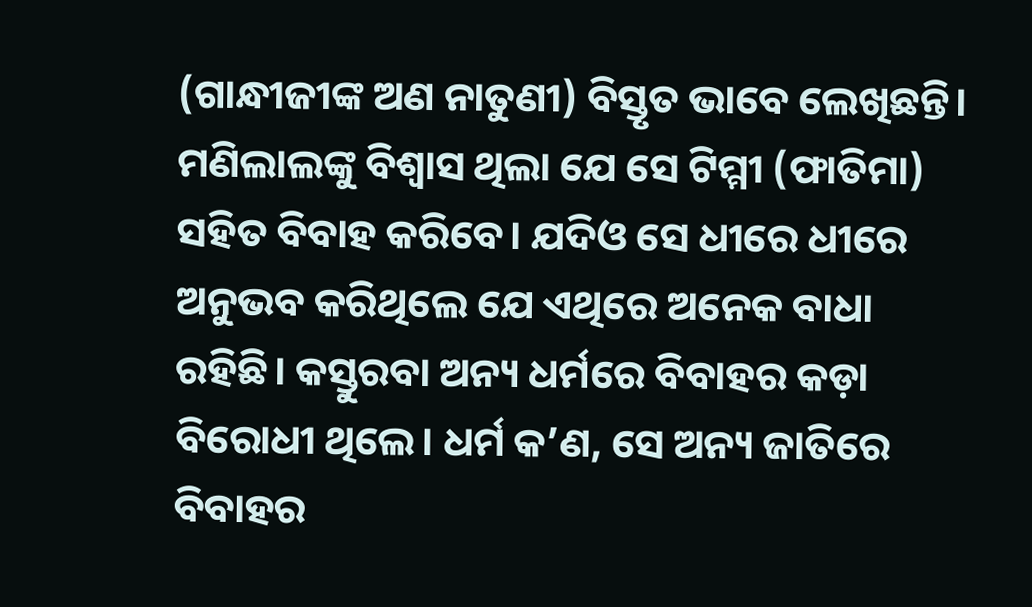(ଗାନ୍ଧୀଜୀଙ୍କ ଅଣ ନାତୁଣୀ) ବିସ୍ତୃତ ଭାବେ ଲେଖିଛନ୍ତି। ମଣିଲାଲଙ୍କୁ ବିଶ୍ୱାସ ଥିଲା ଯେ ସେ ଟିମ୍ମୀ (ଫାତିମା) ସହିତ ବିବାହ କରିବେ। ଯଦିଓ ସେ ଧୀରେ ଧୀରେ ଅନୁଭବ କରିଥିଲେ ଯେ ଏଥିରେ ଅନେକ ବାଧା ରହିଛି। କସ୍ତୁରବା ଅନ୍ୟ ଧର୍ମରେ ବିବାହର କଡ଼ା ବିରୋଧୀ ଥିଲେ। ଧର୍ମ କ’ଣ, ସେ ଅନ୍ୟ ଜାତିରେ ବିବାହର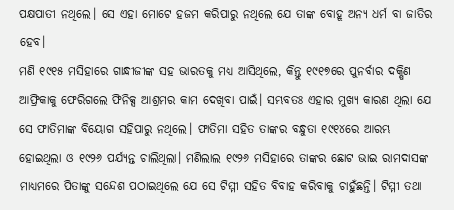ପକ୍ଷପାତୀ ନଥିଲେ। ସେ ଏହା ମୋଟେ ହଜମ କରିପାରୁ ନଥିଲେ ଯେ ତାଙ୍କ ବୋହୂ ଅନ୍ୟ ଧର୍ମ ବା ଜାତିର ହେବ।
ମଣି ୧୯୧୫ ମସିହାରେ ଗାନ୍ଧୀଜୀଙ୍କ ସହ ଭାରତକୁ ମଧ୍ୟ ଆସିଥିଲେ, କିନ୍ତୁ ୧୯୧୭ରେ ପୁନର୍ବାର ଦକ୍ଷିଣ ଆଫ୍ରିକାକୁ ଫେରିଗଲେ ଫିନିକ୍ସ ଆଶ୍ରମର କାମ ଦେଖିବା ପାଇଁ। ସମ୍ଭବତଃ ଏହାର ମୁଖ୍ୟ କାରଣ ଥିଲା ଯେ ସେ ଫାତିମାଙ୍କ ବିୟୋଗ ସହିପାରୁ ନଥିଲେ। ଫାତିମା ସହିତ ତାଙ୍କର ବନ୍ଧୁତା ୧୯୧୪ରେ ଆରମ୍ଭ ହୋଇଥିଲା ଓ ୧୯୨୬ ପର୍ଯ୍ୟନ୍ତ ଚାଲିଥିଲା। ମଣିଲାଲ ୧୯୨୬ ମସିହାରେ ତାଙ୍କର ଛୋଟ ଭାଇ ରାମଦାସଙ୍କ ମାଧ୍ୟମରେ ପିତାଙ୍କୁ ସନ୍ଦେଶ ପଠାଇଥିଲେ ଯେ ସେ ଟିମ୍ମୀ ସହିତ ବିବାହ କରିବାକୁ ଚାହୁଁଛନ୍ତି। ଟିମ୍ମୀ ତଥା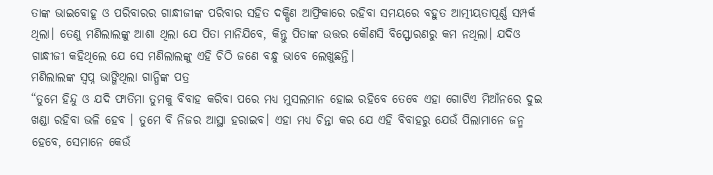ତାଙ୍କ ଭାଇବୋହୂ ଓ ପରିବାରର ଗାନ୍ଧୀଜୀଙ୍କ ପରିବାର ସହିତ ଦକ୍ଷିଣ ଆଫ୍ରିକାରେ ରହିବା ସମୟରେ ବହୁତ ଆତ୍ମୀୟତାପୂର୍ଣ୍ଣ ସମ୍ପର୍କ ଥିଲା। ତେଣୁ ମଣିଲାଲଙ୍କୁ ଆଶା ଥିଲା ଯେ ପିତା ମାନିଯିବେ, କିନ୍ତୁ ପିତାଙ୍କ ଉତ୍ତର କୌଣସି ବିସ୍ଫୋରଣରୁ କମ ନଥିଲା। ଯଦିଓ ଗାନ୍ଧୀଜୀ କହିଥିଲେ ଯେ ସେ ମଣିଲାଲଙ୍କୁ ଏହି ଚିଠି ଜଣେ ବନ୍ଧୁ ଭାବେ ଲେଖୁଛନ୍ତି।
ମଣିଲାଲଙ୍କ ସ୍ୱପ୍ନ ଭାଙ୍ଗିଥିଲା ଗାନ୍ଧିଙ୍କ ପତ୍ର
“ତୁମେ ହିନ୍ଦୁ ଓ ଯଦି ଫାତିମା ତୁମକୁ ବିବାହ କରିବା ପରେ ମଧ୍ୟ ମୁସଲମାନ ହୋଇ ରହିବେ ତେବେ ଏହା ଗୋଟିଏ ମିଆଁନରେ ଦୁଇ ଖଣ୍ଡା ରହିବା ଭଳି ହେବ । ତୁମେ ବି ନିଜର ଆସ୍ଥା ହରାଇବ। ଏହା ମଧ୍ୟ ଚିନ୍ତା କର ଯେ ଏହି ବିବାହରୁ ଯେଉଁ ପିଲାମାନେ ଜନ୍ମ ହେବେ, ସେମାନେ କେଉଁ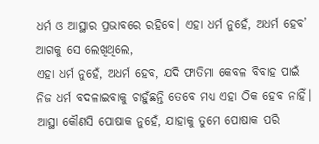ଧର୍ମ ଓ ଆସ୍ଥାର ପ୍ରଭାବରେ ରହିବେ। ଏହା ଧର୍ମ ନୁହେଁ, ଅଧର୍ମ ହେବ’ ଆଗକୁ ସେ ଲେଖିଥିଲେ,
ଏହା ଧର୍ମ ନୁହେଁ, ଅଧର୍ମ ହେବ, ଯଦି ଫାତିମା କେବଳ ବିବାହ ପାଇଁ ନିଜ ଧର୍ମ ବଦଳାଇବାକୁ ଚାହୁଁଛନ୍ତି ତେବେ ମଧ୍ୟ ଏହା ଠିକ ହେବ ନାହିଁ। ଆସ୍ଥା କୌଣସି ପୋଷାକ ନୁହେଁ, ଯାହାକୁ ତୁମେ ପୋଷାକ ପରି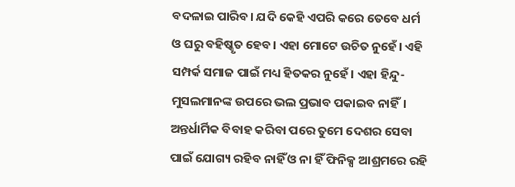ବଦଳାଇ ପାରିବ। ଯଦି କେହି ଏପରି କରେ ତେବେ ଧର୍ମ ଓ ଘରୁ ବହିଷ୍କୃତ ହେବ। ଏହା ମୋଟେ ଉଚିତ ନୁହେଁ। ଏହି ସମ୍ପର୍କ ସମାଜ ପାଇଁ ମଧ୍ୟ ହିତକର ନୁହେଁ। ଏହା ହିନ୍ଦୁ-ମୁସଲମାନଙ୍କ ଉପରେ ଭଲ ପ୍ରଭାବ ପକାଇବ ନାହିଁ। ଅନ୍ତର୍ଧାର୍ମିକ ବିବାହ କରିବା ପରେ ତୁମେ ଦେଶର ସେବା ପାଇଁ ଯୋଗ୍ୟ ରହିବ ନାହିଁ ଓ ନା ହିଁ ଫିନିକ୍ସ ଆଶ୍ରମରେ ରହି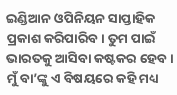ଇଣ୍ଡିଆନ ଓପିନିୟନ ସାପ୍ତାହିକ ପ୍ରକାଶ କରିପାରିବ। ତୁମ ପାଇଁ ଭାରତକୁ ଆସିବା କଷ୍ଟକର ହେବ। ମୁଁ ବା’ଙ୍କୁ ଏ ବିଷୟରେ କହି ମଧ୍ୟ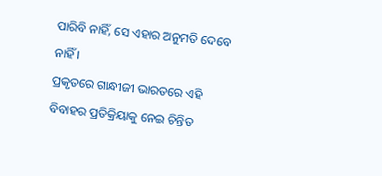ପାରିବି ନାହିଁ, ସେ ଏହାର ଅନୁମତି ଦେବେ ନାହିଁ ।
ପ୍ରକୃତରେ ଗାନ୍ଧୀଜୀ ଭାରତରେ ଏହି ବିବାହର ପ୍ରତିକ୍ରିୟାକୁ ନେଇ ଚିନ୍ତିତ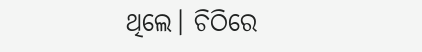ଥିଲେ। ଚିଠିରେ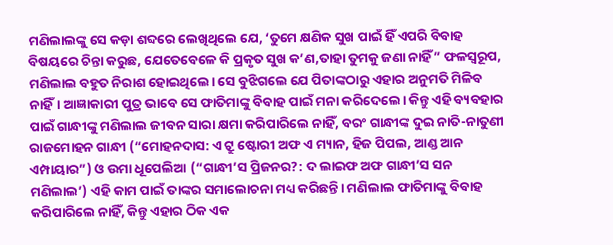ମଣିଲାଲଙ୍କୁ ସେ କଡ଼ା ଶବ୍ଦରେ ଲେଖିଥିଲେ ଯେ, ‘ତୁମେ କ୍ଷଣିକ ସୁଖ ପାଇଁ ହିଁ ଏପରି ବିବାହ ବିଷୟରେ ଚିନ୍ତା କରୁଛ, ଯେତେବେଳେ କି ପ୍ରକୃତ ସୁଖ କ’ଣ,ତାହା ତୁମକୁ ଜଣା ନାହିଁ” ଫଳସ୍ବରୂପ, ମଣିଲାଲ ବହୁତ ନିରାଶ ହୋଇଥିଲେ। ସେ ବୁଝିଗଲେ ଯେ ପିତାଙ୍କଠାରୁ ଏହାର ଅନୁମତି ମିଳିବ ନାହିଁ। ଆଜ୍ଞାକାରୀ ପୁତ୍ର ଭାବେ ସେ ଫାତିମାଙ୍କୁ ବିବାହ ପାଇଁ ମନା କରିଦେଲେ। କିନ୍ତୁ ଏହି ବ୍ୟବହାର ପାଇଁ ଗାନ୍ଧୀଙ୍କୁ ମଣିଲାଲ ଜୀବନ ସାରା କ୍ଷମା କରିପାରିଲେ ନାହିଁ, ବରଂ ଗାନ୍ଧୀଙ୍କ ଦୁଇ ନାତି-ନାତୁଣୀ ରାଜମୋହନ ଗାନ୍ଧୀ (“ମୋହନଦାସ: ଏ ଟ୍ରୁ ଷ୍ଟୋରୀ ଅଫ ଏ ମ୍ୟାନ, ହିଜ ପିପଲ, ଆଣ୍ଡ ଆନ ଏମ୍ପାୟାର”) ଓ ଉମା ଧୂପେଲିଆ (“ଗାନ୍ଧୀ’ସ ପ୍ରିଜନର?: ଦ ଲାଇଫ ଅଫ ଗାନ୍ଧୀ’ସ ସନ ମଣିଲାଲ’) ଏହି କାମ ପାଇଁ ତାଙ୍କର ସମାଲୋଚନା ମଧ୍ୟ କରିଛନ୍ତି। ମଣିଲାଲ ଫାତିମାଙ୍କୁ ବିବାହ କରିପାରିଲେ ନାହିଁ, କିନ୍ତୁ ଏହାର ଠିକ ଏକ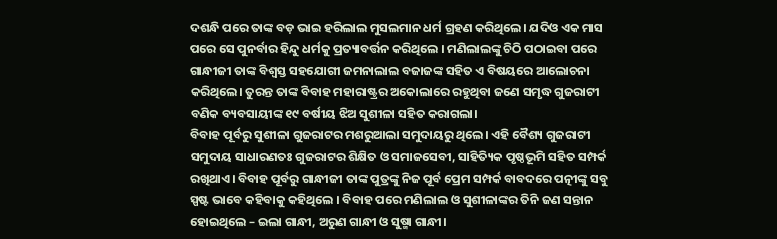ଦଶନ୍ଧି ପରେ ତାଙ୍କ ବଡ଼ ଭାଇ ହରିଲାଲ ମୁସଲମାନ ଧର୍ମ ଗ୍ରହଣ କରିଥିଲେ। ଯଦିଓ ଏକ ମାସ ପରେ ସେ ପୁନର୍ବାର ହିନ୍ଦୁ ଧର୍ମକୁ ପ୍ରତ୍ୟାବର୍ତ୍ତନ କରିଥିଲେ । ମଣିଲାଲଙ୍କୁ ଚିଠି ପଠାଇବା ପରେ ଗାନ୍ଧୀଜୀ ତାଙ୍କ ବିଶ୍ବସ୍ତ ସହଯୋଗୀ ଜମନାଲାଲ ବଜାଜଙ୍କ ସହିତ ଏ ବିଷୟରେ ଆଲୋଚନା କରିଥିଲେ। ତୁରନ୍ତ ତାଙ୍କ ବିବାହ ମହାରାଷ୍ଟ୍ରର ଅକୋଲାରେ ରହୁଥିବା ଜଣେ ସମୃଦ୍ଧ ଗୁଜରାଟୀ ବଣିକ ବ୍ୟବସାୟୀଙ୍କ ୧୯ ବର୍ଷୀୟ ଝିଅ ସୁଶୀଳା ସହିତ କରାଗଲା।
ବିବାହ ପୂର୍ବରୁ ସୁଶୀଳା ଗୁଜରାଟର ମଶରୁଆଲା ସମୁଦାୟରୁ ଥିଲେ। ଏହି ବୈଶ୍ୟ ଗୁଜରାଟୀ ସମୁଦାୟ ସାଧାରଣତଃ ଗୁଜରାଟର ଶିକ୍ଷିତ ଓ ସମାଜସେବୀ, ସାହିତ୍ୟିକ ପୃଷ୍ଠଭୂମି ସହିତ ସମ୍ପର୍କ ରଖିଥାଏ। ବିବାହ ପୂର୍ବରୁ ଗାନ୍ଧୀଜୀ ତାଙ୍କ ପୁତ୍ରଙ୍କୁ ନିଜ ପୂର୍ବ ପ୍ରେମ ସମ୍ପର୍କ ବାବଦରେ ପତ୍ନୀଙ୍କୁ ସବୁ ସ୍ପଷ୍ଟ ଭାବେ କହିବାକୁ କହିଥିଲେ । ବିବାହ ପରେ ମଣିଲାଲ ଓ ସୁଶୀଳାଙ୍କର ତିନି ଜଣ ସନ୍ତାନ ହୋଇଥିଲେ – ଇଲା ଗାନ୍ଧୀ, ଅରୁଣ ଗାନ୍ଧୀ ଓ ସୁଷ୍ମା ଗାନ୍ଧୀ।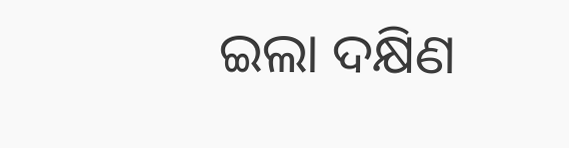ଇଲା ଦକ୍ଷିଣ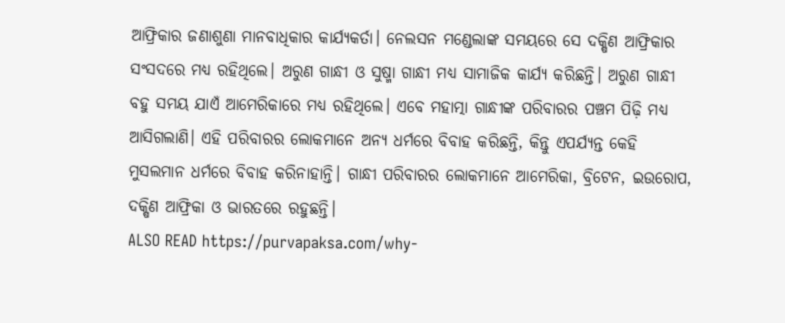ଆଫ୍ରିକାର ଜଣାଶୁଣା ମାନବାଧିକାର କାର୍ଯ୍ୟକର୍ତା। ନେଲସନ ମଣ୍ଡେଲାଙ୍କ ସମୟରେ ସେ ଦକ୍ଷିଣ ଆଫ୍ରିକାର ସଂସଦରେ ମଧ୍ୟ ରହିଥିଲେ। ଅରୁଣ ଗାନ୍ଧୀ ଓ ସୁଷ୍ମା ଗାନ୍ଧୀ ମଧ୍ୟ ସାମାଜିକ କାର୍ଯ୍ୟ କରିଛନ୍ତି। ଅରୁଣ ଗାନ୍ଧୀ ବହୁ ସମୟ ଯାଏଁ ଆମେରିକାରେ ମଧ୍ୟ ରହିଥିଲେ। ଏବେ ମହାତ୍ମା ଗାନ୍ଧୀଙ୍କ ପରିବାରର ପଞ୍ଚମ ପିଢ଼ି ମଧ୍ୟ ଆସିଗଲାଣି। ଏହି ପରିବାରର ଲୋକମାନେ ଅନ୍ୟ ଧର୍ମରେ ବିବାହ କରିଛନ୍ତି, କିନ୍ତୁ ଏପର୍ଯ୍ୟନ୍ତ କେହି ମୁସଲମାନ ଧର୍ମରେ ବିବାହ କରିନାହାନ୍ତି। ଗାନ୍ଧୀ ପରିବାରର ଲୋକମାନେ ଆମେରିକା, ବ୍ରିଟେନ, ଇଉରୋପ, ଦକ୍ଷିଣ ଆଫ୍ରିକା ଓ ଭାରତରେ ରହୁଛନ୍ତି।
ALSO READ https://purvapaksa.com/why-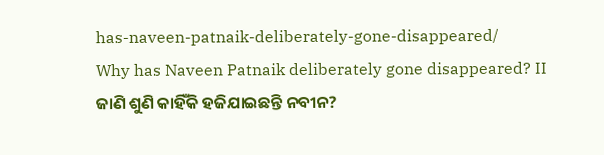has-naveen-patnaik-deliberately-gone-disappeared/
Why has Naveen Patnaik deliberately gone disappeared? II ଜାଣି ଶୁଣି କାହିଁକି ହଜିଯାଇଛନ୍ତି ନବୀନ?